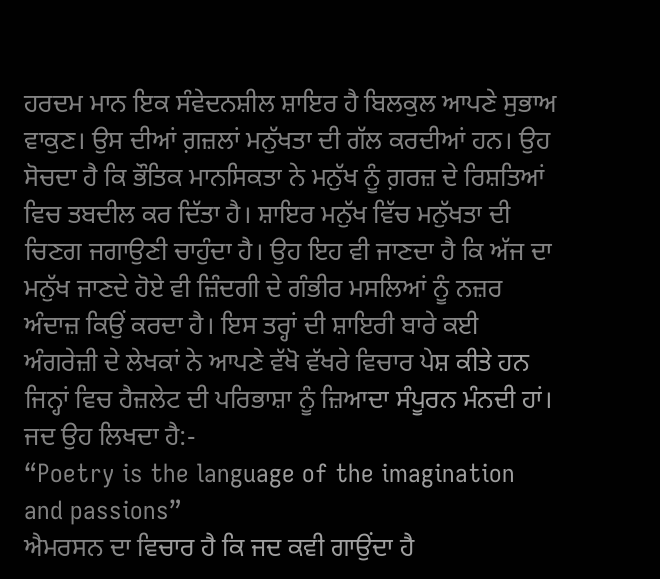ਹਰਦਮ ਮਾਨ ਇਕ ਸੰਵੇਦਨਸ਼ੀਲ ਸ਼ਾਇਰ ਹੈ ਬਿਲਕੁਲ ਆਪਣੇ ਸੁਭਾਅ ਵਾਕੁਣ। ਉਸ ਦੀਆਂ ਗ਼ਜ਼ਲਾਂ ਮਨੁੱਖਤਾ ਦੀ ਗੱਲ ਕਰਦੀਆਂ ਹਨ। ਉਹ ਸੋਚਦਾ ਹੈ ਕਿ ਭੌਤਿਕ ਮਾਨਸਿਕਤਾ ਨੇ ਮਨੁੱਖ ਨੂੰ ਗ਼ਰਜ਼ ਦੇ ਰਿਸ਼ਤਿਆਂ ਵਿਚ ਤਬਦੀਲ ਕਰ ਦਿੱਤਾ ਹੈ। ਸ਼ਾਇਰ ਮਨੁੱਖ ਵਿੱਚ ਮਨੁੱਖਤਾ ਦੀ ਚਿਣਗ ਜਗਾਉਣੀ ਚਾਹੁੰਦਾ ਹੈ। ਉਹ ਇਹ ਵੀ ਜਾਣਦਾ ਹੈ ਕਿ ਅੱਜ ਦਾ ਮਨੁੱਖ ਜਾਣਦੇ ਹੋਏ ਵੀ ਜ਼ਿੰਦਗੀ ਦੇ ਗੰਭੀਰ ਮਸਲਿਆਂ ਨੂੰ ਨਜ਼ਰ ਅੰਦਾਜ਼ ਕਿਉਂ ਕਰਦਾ ਹੈ। ਇਸ ਤਰ੍ਹਾਂ ਦੀ ਸ਼ਾਇਰੀ ਬਾਰੇ ਕਈ ਅੰਗਰੇਜ਼ੀ ਦੇ ਲੇਖਕਾਂ ਨੇ ਆਪਣੇ ਵੱਖੋ ਵੱਖਰੇ ਵਿਚਾਰ ਪੇਸ਼ ਕੀਤੇ ਹਨ ਜਿਨ੍ਹਾਂ ਵਿਚ ਹੈਜ਼ਲੇਟ ਦੀ ਪਰਿਭਾਸ਼ਾ ਨੂੰ ਜ਼ਿਆਦਾ ਸੰਪੂਰਨ ਮੰਨਦੀ ਹਾਂ। ਜਦ ਉਹ ਲਿਖਦਾ ਹੈ:-
“Poetry is the language of the imagination and passions”
ਐਮਰਸਨ ਦਾ ਵਿਚਾਰ ਹੈ ਕਿ ਜਦ ਕਵੀ ਗਾਉਂਦਾ ਹੈ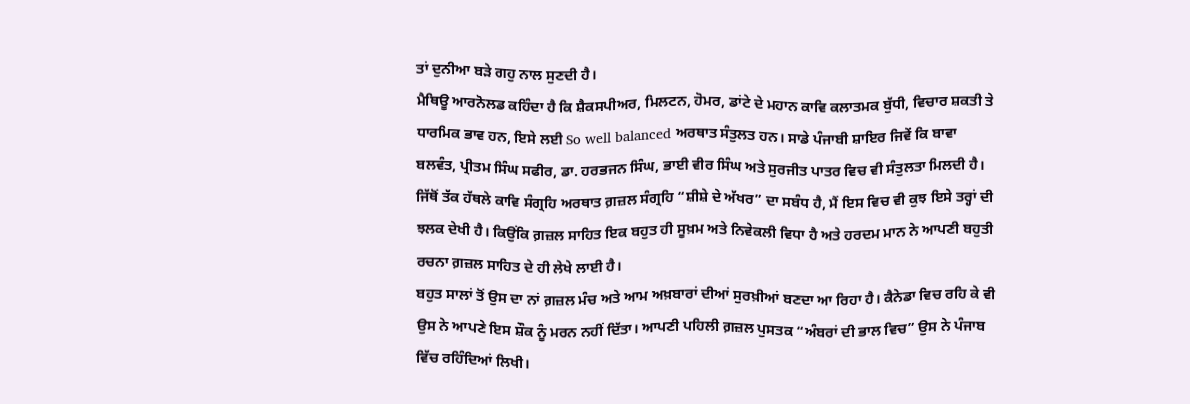ਤਾਂ ਦੁਨੀਆ ਬੜੇ ਗਹੁ ਨਾਲ ਸੁਣਦੀ ਹੈ।
ਮੈਥਿਊ ਆਰਨੋਲਡ ਕਹਿੰਦਾ ਹੈ ਕਿ ਸ਼ੈਕਸਪੀਅਰ, ਮਿਲਟਨ, ਹੋਮਰ, ਡਾਂਟੇ ਦੇ ਮਹਾਨ ਕਾਵਿ ਕਲਾਤਮਕ ਬੁੱਧੀ, ਵਿਚਾਰ ਸ਼ਕਤੀ ਤੇ ਧਾਰਮਿਕ ਭਾਵ ਹਨ, ਇਸੇ ਲਈ So well balanced ਅਰਥਾਤ ਸੰਤੁਲਤ ਹਨ। ਸਾਡੇ ਪੰਜਾਬੀ ਸ਼ਾਇਰ ਜਿਵੇਂ ਕਿ ਬਾਵਾ ਬਲਵੰਤ, ਪ੍ਰੀਤਮ ਸਿੰਘ ਸਫੀਰ, ਡਾ. ਹਰਭਜਨ ਸਿੰਘ, ਭਾਈ ਵੀਰ ਸਿੰਘ ਅਤੇ ਸੁਰਜੀਤ ਪਾਤਰ ਵਿਚ ਵੀ ਸੰਤੁਲਤਾ ਮਿਲਦੀ ਹੈ। ਜਿੱਥੋਂ ਤੱਕ ਹੱਥਲੇ ਕਾਵਿ ਸੰਗ੍ਰਹਿ ਅਰਥਾਤ ਗ਼ਜ਼ਲ ਸੰਗ੍ਰਹਿ “ਸ਼ੀਸ਼ੇ ਦੇ ਅੱਖਰ” ਦਾ ਸਬੰਧ ਹੈ, ਮੈਂ ਇਸ ਵਿਚ ਵੀ ਕੁਝ ਇਸੇ ਤਰ੍ਹਾਂ ਦੀ ਝਲਕ ਦੇਖੀ ਹੈ। ਕਿਉਂਕਿ ਗ਼ਜ਼ਲ ਸਾਹਿਤ ਇਕ ਬਹੁਤ ਹੀ ਸੂਖ਼ਮ ਅਤੇ ਨਿਵੇਕਲੀ ਵਿਧਾ ਹੈ ਅਤੇ ਹਰਦਮ ਮਾਨ ਨੇ ਆਪਣੀ ਬਹੁਤੀ ਰਚਨਾ ਗ਼ਜ਼ਲ ਸਾਹਿਤ ਦੇ ਹੀ ਲੇਖੇ ਲਾਈ ਹੈ।
ਬਹੁਤ ਸਾਲਾਂ ਤੋਂ ਉਸ ਦਾ ਨਾਂ ਗ਼ਜ਼ਲ ਮੰਚ ਅਤੇ ਆਮ ਅਖ਼ਬਾਰਾਂ ਦੀਆਂ ਸੁਰਖ਼ੀਆਂ ਬਣਦਾ ਆ ਰਿਹਾ ਹੈ। ਕੈਨੇਡਾ ਵਿਚ ਰਹਿ ਕੇ ਵੀ ਉਸ ਨੇ ਆਪਣੇ ਇਸ ਸ਼ੌਕ ਨੂੰ ਮਰਨ ਨਹੀਂ ਦਿੱਤਾ। ਆਪਣੀ ਪਹਿਲੀ ਗ਼ਜ਼ਲ ਪੁਸਤਕ “ਅੰਬਰਾਂ ਦੀ ਭਾਲ ਵਿਚ” ਉਸ ਨੇ ਪੰਜਾਬ ਵਿੱਚ ਰਹਿੰਦਿਆਂ ਲਿਖੀ।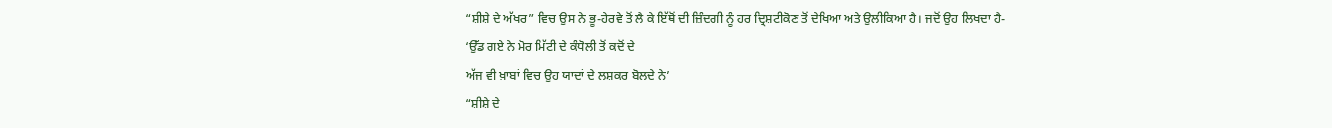“ਸ਼ੀਸ਼ੇ ਦੇ ਅੱਖਰ” ਵਿਚ ਉਸ ਨੇ ਭੂ-ਹੇਰਵੇ ਤੋਂ ਲੈ ਕੇ ਇੱਥੋਂ ਦੀ ਜ਼ਿੰਦਗੀ ਨੂੰ ਹਰ ਦ੍ਰਿਸ਼ਟੀਕੋਣ ਤੋਂ ਦੇਖਿਆ ਅਤੇ ਉਲੀਕਿਆ ਹੈ। ਜਦੋਂ ਉਹ ਲਿਖਦਾ ਹੈ-
‘ਉੱਡ ਗਏ ਨੇ ਮੋਰ ਮਿੱਟੀ ਦੇ ਕੰਧੋਲੀ ਤੋਂ ਕਦੋਂ ਦੇ
ਅੱਜ ਵੀ ਖ਼ਾਬਾਂ ਵਿਚ ਉਹ ਯਾਦਾਂ ਦੇ ਲਸ਼ਕਰ ਬੋਲਦੇ ਨੇ’
“ਸ਼ੀਸ਼ੇ ਦੇ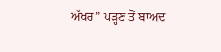ਅੱਖਰ” ਪੜ੍ਹਣ ਤੋਂ ਬਾਅਦ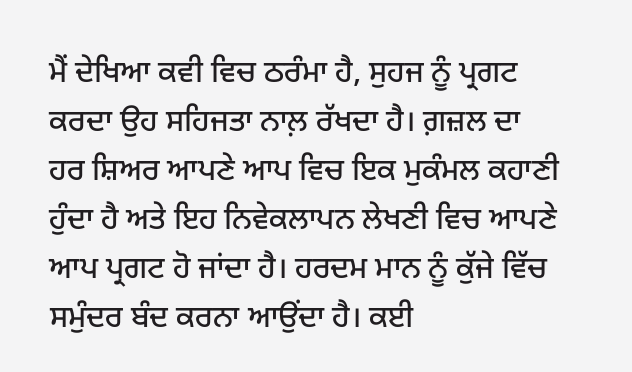ਮੈਂ ਦੇਖਿਆ ਕਵੀ ਵਿਚ ਠਰੰਮਾ ਹੈ, ਸੁਹਜ ਨੂੰ ਪ੍ਰਗਟ ਕਰਦਾ ਉਹ ਸਹਿਜਤਾ ਨਾਲ਼ ਰੱਖਦਾ ਹੈ। ਗ਼ਜ਼ਲ ਦਾ ਹਰ ਸ਼ਿਅਰ ਆਪਣੇ ਆਪ ਵਿਚ ਇਕ ਮੁਕੰਮਲ ਕਹਾਣੀ ਹੁੰਦਾ ਹੈ ਅਤੇ ਇਹ ਨਿਵੇਕਲਾਪਨ ਲੇਖਣੀ ਵਿਚ ਆਪਣੇ ਆਪ ਪ੍ਰਗਟ ਹੋ ਜਾਂਦਾ ਹੈ। ਹਰਦਮ ਮਾਨ ਨੂੰ ਕੁੱਜੇ ਵਿੱਚ ਸਮੁੰਦਰ ਬੰਦ ਕਰਨਾ ਆਉਂਦਾ ਹੈ। ਕਈ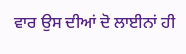ਵਾਰ ਉਸ ਦੀਆਂ ਦੋ ਲਾਈਨਾਂ ਹੀ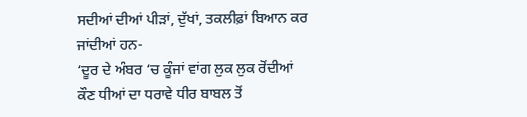ਸਦੀਆਂ ਦੀਆਂ ਪੀੜਾਂ, ਦੁੱਖਾਂ, ਤਕਲੀਫ਼ਾਂ ਬਿਆਨ ਕਰ ਜਾਂਦੀਆਂ ਹਨ-
‘ਦੂਰ ਦੇ ਅੰਬਰ ‘ਚ ਕੂੰਜਾਂ ਵਾਂਗ ਲੁਕ ਲੁਕ ਰੋਂਦੀਆਂ
ਕੌਣ ਧੀਆਂ ਦਾ ਧਰਾਵੇ ਧੀਰ ਬਾਬਲ ਤੋਂ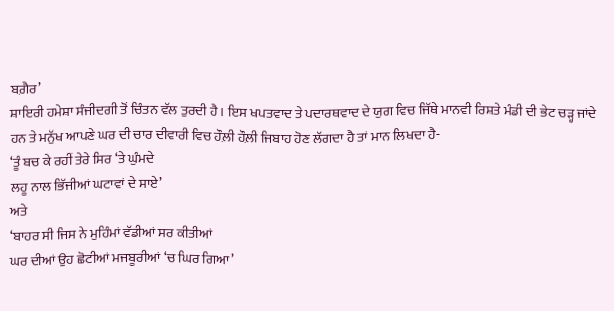ਬਗ਼ੈਰ’
ਸ਼ਾਇਰੀ ਹਮੇਸ਼ਾ ਸੰਜੀਦਗੀ ਤੋਂ ਚਿੰਤਨ ਵੱਲ ਤੁਰਦੀ ਹੈ। ਇਸ ਖਪਤਵਾਦ ਤੇ ਪਦਾਰਥਵਾਦ ਦੇ ਯੁਗ ਵਿਚ ਜਿੱਥੇ ਮਾਨਵੀ ਰਿਸ਼ਤੇ ਮੰਡੀ ਦੀ ਭੇਟ ਚੜ੍ਹ ਜਾਂਦੇ ਹਨ ਤੇ ਮਨੁੱਖ ਆਪਣੇ ਘਰ ਦੀ ਚਾਰ ਦੀਵਾਰੀ ਵਿਚ ਹੌਲ਼ੀ ਹੌਲ਼ੀ ਜਿਬਾਹ ਹੋਣ ਲੱਗਦਾ ਹੈ ਤਾਂ ਮਾਨ ਲਿਖਦਾ ਹੈ-
‘ਤੂੰ ਬਚ ਕੇ ਰਹੀਂ ਤੇਰੇ ਸਿਰ ‘ਤੇ ਘੁੰਮਦੇ
ਲਹੂ ਨਾਲ ਭਿੱਜੀਆਂ ਘਟਾਵਾਂ ਦੇ ਸਾਏ’
ਅਤੇ
‘ਬਾਹਰ ਸੀ ਜਿਸ ਨੇ ਮੁਹਿੰਮਾਂ ਵੱਡੀਆਂ ਸਰ ਕੀਤੀਆਂ
ਘਰ ਦੀਆਂ ਉਹ ਛੋਟੀਆਂ ਮਜਬੂਰੀਆਂ ‘ਚ ਘਿਰ ਗਿਆ’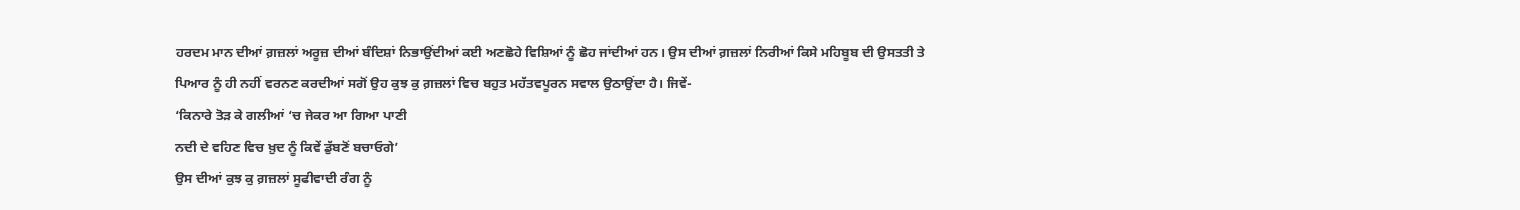ਹਰਦਮ ਮਾਨ ਦੀਆਂ ਗ਼ਜ਼ਲਾਂ ਅਰੂਜ਼ ਦੀਆਂ ਬੰਦਿਸ਼ਾਂ ਨਿਭਾਉਂਦੀਆਂ ਕਈ ਅਣਛੋਹੇ ਵਿਸ਼ਿਆਂ ਨੂੰ ਛੋਹ ਜਾਂਦੀਆਂ ਹਨ। ਉਸ ਦੀਆਂ ਗ਼ਜ਼ਲਾਂ ਨਿਰੀਆਂ ਕਿਸੇ ਮਹਿਬੂਬ ਦੀ ਉਸਤਤੀ ਤੇ ਪਿਆਰ ਨੂੰ ਹੀ ਨਹੀਂ ਵਰਨਣ ਕਰਦੀਆਂ ਸਗੋਂ ਉਹ ਕੁਝ ਕੁ ਗ਼ਜ਼ਲਾਂ ਵਿਚ ਬਹੁਤ ਮਹੱਤਵਪੂਰਨ ਸਵਾਲ ਉਠਾਉਂਦਾ ਹੈ। ਜਿਵੇਂ-
‘ਕਿਨਾਰੇ ਤੋੜ ਕੇ ਗਲੀਆਂ ‘ਚ ਜੇਕਰ ਆ ਗਿਆ ਪਾਣੀ
ਨਦੀ ਦੇ ਵਹਿਣ ਵਿਚ ਖ਼ੁਦ ਨੂੰ ਕਿਵੇਂ ਡੁੱਬਣੋਂ ਬਚਾਓਗੇ’
ਉਸ ਦੀਆਂ ਕੁਝ ਕੁ ਗ਼ਜ਼ਲਾਂ ਸੂਫੀਵਾਦੀ ਰੰਗ ਨੂੰ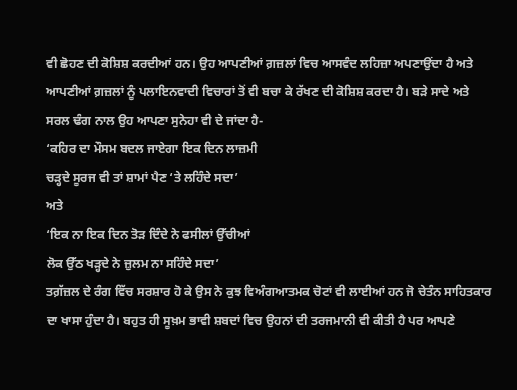ਵੀ ਛੋਹਣ ਦੀ ਕੋਸ਼ਿਸ਼ ਕਰਦੀਆਂ ਹਨ। ਉਹ ਆਪਣੀਆਂ ਗ਼ਜ਼ਲਾਂ ਵਿਚ ਆਸਵੰਦ ਲਹਿਜ਼ਾ ਅਪਣਾਉਂਦਾ ਹੈ ਅਤੇ ਆਪਣੀਆਂ ਗ਼ਜ਼ਲਾਂ ਨੂੰ ਪਲਾਇਨਵਾਦੀ ਵਿਚਾਰਾਂ ਤੋਂ ਵੀ ਬਚਾ ਕੇ ਰੱਖਣ ਦੀ ਕੋਸ਼ਿਸ਼ ਕਰਦਾ ਹੈ। ਬੜੇ ਸਾਦੇ ਅਤੇ ਸਰਲ ਢੰਗ ਨਾਲ ਉਹ ਆਪਣਾ ਸੁਨੇਹਾ ਵੀ ਦੇ ਜਾਂਦਾ ਹੈ-
‘ਕਹਿਰ ਦਾ ਮੌਸਮ ਬਦਲ ਜਾਏਗਾ ਇਕ ਦਿਨ ਲਾਜ਼ਮੀ
ਚੜ੍ਹਦੇ ਸੂਰਜ ਵੀ ਤਾਂ ਸ਼ਾਮਾਂ ਪੈਣ ‘ਤੇ ਲਹਿੰਦੇ ਸਦਾ’
ਅਤੇ
‘ਇਕ ਨਾ ਇਕ ਦਿਨ ਤੋੜ ਦਿੰਦੇ ਨੇ ਫਸੀਲਾਂ ਉੱਚੀਆਂ
ਲੋਕ ਉੱਠ ਖੜ੍ਹਦੇ ਨੇ ਜ਼ੁਲਮ ਨਾ ਸਹਿੰਦੇ ਸਦਾ’
ਤਗ਼ੱਜ਼ਲ ਦੇ ਰੰਗ ਵਿੱਚ ਸਰਸ਼ਾਰ ਹੋ ਕੇ ਉਸ ਨੇ ਕੁਝ ਵਿਅੰਗਆਤਮਕ ਚੋਟਾਂ ਵੀ ਲਾਈਆਂ ਹਨ ਜੋ ਚੇਤੰਨ ਸਾਹਿਤਕਾਰ ਦਾ ਖਾਸਾ ਹੁੰਦਾ ਹੈ। ਬਹੁਤ ਹੀ ਸੂਖ਼ਮ ਭਾਵੀ ਸ਼ਬਦਾਂ ਵਿਚ ਉਹਨਾਂ ਦੀ ਤਰਜਮਾਨੀ ਵੀ ਕੀਤੀ ਹੈ ਪਰ ਆਪਣੇ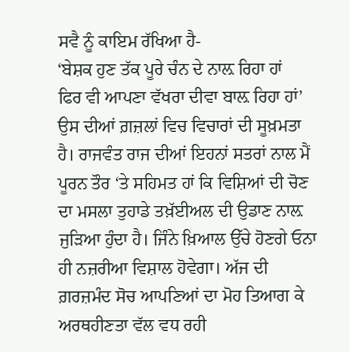ਸਵੈ ਨੂੰ ਕਾਇਮ ਰੱਖਿਆ ਹੈ-
‘ਬੇਸ਼ਕ ਹੁਣ ਤੱਕ ਪੂਰੇ ਚੰਨ ਦੇ ਨਾਲ਼ ਰਿਹਾ ਹਾਂ
ਫਿਰ ਵੀ ਆਪਣਾ ਵੱਖਰਾ ਦੀਵਾ ਬਾਲ਼ ਰਿਹਾ ਹਾਂ’
ਉਸ ਦੀਆਂ ਗ਼ਜ਼ਲਾਂ ਵਿਚ ਵਿਚਾਰਾਂ ਦੀ ਸੂਖ਼ਮਤਾ ਹੈ। ਰਾਜਵੰਤ ਰਾਜ ਦੀਆਂ ਇਹਨਾਂ ਸਤਰਾਂ ਨਾਲ ਮੈਂ ਪੂਰਨ ਤੌਰ ‘ਤੇ ਸਹਿਮਤ ਹਾਂ ਕਿ ਵਿਸ਼ਿਆਂ ਦੀ ਚੋਣ ਦਾ ਮਸਲਾ ਤੁਹਾਡੇ ਤਖ਼ੱਈਅਲ ਦੀ ਉਡਾਣ ਨਾਲ਼ ਜੁੜਿਆ ਹੁੰਦਾ ਹੈ। ਜਿੰਨੇ ਖ਼ਿਆਲ ਉੱਚੇ ਹੋਣਗੇ ਓਨਾ ਹੀ ਨਜ਼ਰੀਆ ਵਿਸ਼ਾਲ ਹੋਵੇਗਾ। ਅੱਜ ਦੀ ਗ਼ਰਜ਼ਮੰਦ ਸੋਚ ਆਪਣਿਆਂ ਦਾ ਮੋਹ ਤਿਆਗ ਕੇ ਅਰਥਹੀਣਤਾ ਵੱਲ ਵਧ ਰਹੀ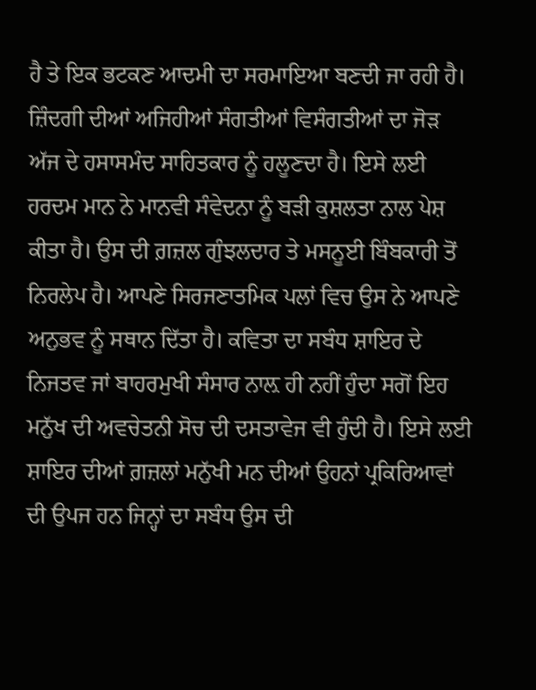ਹੈ ਤੇ ਇਕ ਭਟਕਣ ਆਦਮੀ ਦਾ ਸਰਮਾਇਆ ਬਣਦੀ ਜਾ ਰਹੀ ਹੈ। ਜ਼ਿੰਦਗੀ ਦੀਆਂ ਅਜਿਹੀਆਂ ਸੰਗਤੀਆਂ ਵਿਸੰਗਤੀਆਂ ਦਾ ਜੋੜ ਅੱਜ ਦੇ ਹਸਾਸਮੰਦ ਸਾਹਿਤਕਾਰ ਨੂੰ ਹਲੂਣਦਾ ਹੈ। ਇਸੇ ਲਈ ਹਰਦਮ ਮਾਨ ਨੇ ਮਾਨਵੀ ਸੰਵੇਦਨਾ ਨੂੰ ਬੜੀ ਕੁਸ਼ਲਤਾ ਨਾਲ ਪੇਸ਼ ਕੀਤਾ ਹੈ। ਉਸ ਦੀ ਗ਼ਜ਼ਲ ਗੁੰਝਲਦਾਰ ਤੇ ਮਸਨੂਈ ਬਿੰਬਕਾਰੀ ਤੋਂ ਨਿਰਲੇਪ ਹੈ। ਆਪਣੇ ਸਿਰਜਣਾਤਮਿਕ ਪਲਾਂ ਵਿਚ ਉਸ ਨੇ ਆਪਣੇ ਅਨੁਭਵ ਨੂੰ ਸਥਾਨ ਦਿੱਤਾ ਹੈ। ਕਵਿਤਾ ਦਾ ਸਬੰਧ ਸ਼ਾਇਰ ਦੇ ਨਿਜਤਵ ਜਾਂ ਬਾਹਰਮੁਖੀ ਸੰਸਾਰ ਨਾਲ਼ ਹੀ ਨਹੀਂ ਹੁੰਦਾ ਸਗੋਂ ਇਹ ਮਨੁੱਖ ਦੀ ਅਵਚੇਤਨੀ ਸੋਚ ਦੀ ਦਸਤਾਵੇਜ ਵੀ ਹੁੰਦੀ ਹੈ। ਇਸੇ ਲਈ ਸ਼ਾਇਰ ਦੀਆਂ ਗ਼ਜ਼ਲਾਂ ਮਨੁੱਖੀ ਮਨ ਦੀਆਂ ਉਹਨਾਂ ਪ੍ਰਕਿਰਿਆਵਾਂ ਦੀ ਉਪਜ ਹਨ ਜਿਨ੍ਹਾਂ ਦਾ ਸਬੰਧ ਉਸ ਦੀ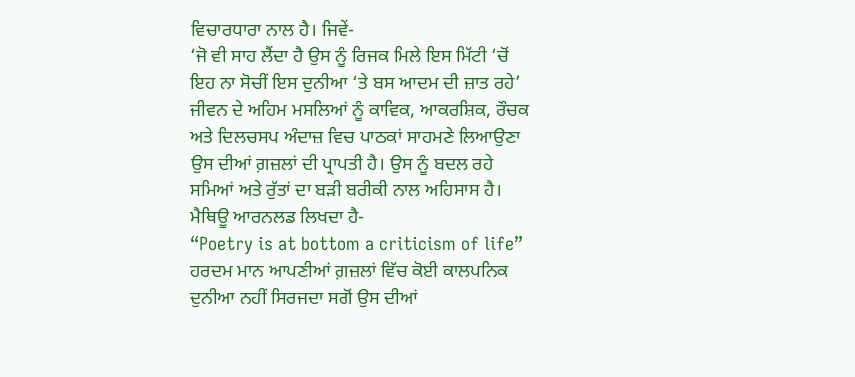ਵਿਚਾਰਧਾਰਾ ਨਾਲ ਹੈ। ਜਿਵੇਂ-
‘ਜੋ ਵੀ ਸਾਹ ਲੈਂਦਾ ਹੈ ਉਸ ਨੂੰ ਰਿਜਕ ਮਿਲੇ ਇਸ ਮਿੱਟੀ ‘ਚੋਂ
ਇਹ ਨਾ ਸੋਚੀਂ ਇਸ ਦੁਨੀਆ ‘ਤੇ ਬਸ ਆਦਮ ਦੀ ਜ਼ਾਤ ਰਹੇ’
ਜੀਵਨ ਦੇ ਅਹਿਮ ਮਸਲਿਆਂ ਨੂੰ ਕਾਵਿਕ, ਆਕਰਸ਼ਿਕ, ਰੌਚਕ ਅਤੇ ਦਿਲਚਸਪ ਅੰਦਾਜ਼ ਵਿਚ ਪਾਠਕਾਂ ਸਾਹਮਣੇ ਲਿਆਉਣਾ ਉਸ ਦੀਆਂ ਗ਼ਜ਼ਲਾਂ ਦੀ ਪ੍ਰਾਪਤੀ ਹੈ। ਉਸ ਨੂੰ ਬਦਲ ਰਹੇ ਸਮਿਆਂ ਅਤੇ ਰੁੱਤਾਂ ਦਾ ਬੜੀ ਬਰੀਕੀ ਨਾਲ ਅਹਿਸਾਸ ਹੈ। ਮੈਥਿਊ ਆਰਨਲਡ ਲਿਖਦਾ ਹੈ-
“Poetry is at bottom a criticism of life”
ਹਰਦਮ ਮਾਨ ਆਪਣੀਆਂ ਗ਼ਜ਼ਲਾਂ ਵਿੱਚ ਕੋਈ ਕਾਲਪਨਿਕ ਦੁਨੀਆ ਨਹੀਂ ਸਿਰਜਦਾ ਸਗੋਂ ਉਸ ਦੀਆਂ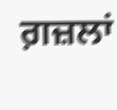ਗ਼ਜ਼ਲਾਂ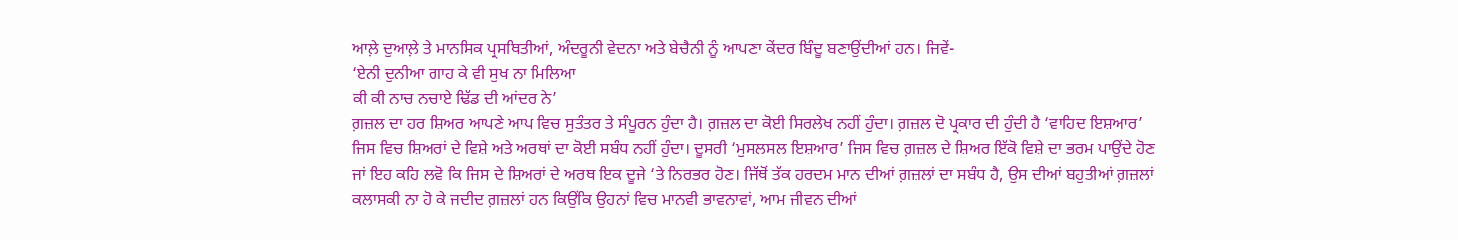ਆਲ਼ੇ ਦੁਆਲ਼ੇ ਤੇ ਮਾਨਸਿਕ ਪ੍ਰਸਥਿਤੀਆਂ, ਅੰਦਰੂਨੀ ਵੇਦਨਾ ਅਤੇ ਬੇਚੈਨੀ ਨੂੰ ਆਪਣਾ ਕੇਂਦਰ ਬਿੰਦੂ ਬਣਾਉਂਦੀਆਂ ਹਨ। ਜਿਵੇਂ-
‘ਏਨੀ ਦੁਨੀਆ ਗਾਹ ਕੇ ਵੀ ਸੁਖ ਨਾ ਮਿਲਿਆ
ਕੀ ਕੀ ਨਾਚ ਨਚਾਏ ਢਿੱਡ ਦੀ ਆਂਦਰ ਨੇ’
ਗ਼ਜ਼ਲ ਦਾ ਹਰ ਸ਼ਿਅਰ ਆਪਣੇ ਆਪ ਵਿਚ ਸੁਤੰਤਰ ਤੇ ਸੰਪੂਰਨ ਹੁੰਦਾ ਹੈ। ਗ਼ਜ਼ਲ ਦਾ ਕੋਈ ਸਿਰਲੇਖ ਨਹੀਂ ਹੁੰਦਾ। ਗ਼ਜ਼ਲ ਦੋ ਪ੍ਰਕਾਰ ਦੀ ਹੁੰਦੀ ਹੈ ‘ਵਾਹਿਦ ਇਸ਼ਆਰ’ ਜਿਸ ਵਿਚ ਸ਼ਿਅਰਾਂ ਦੇ ਵਿਸ਼ੇ ਅਤੇ ਅਰਥਾਂ ਦਾ ਕੋਈ ਸਬੰਧ ਨਹੀਂ ਹੁੰਦਾ। ਦੂਸਰੀ ‘ਮੁਸਲਸਲ ਇਸ਼ਆਰ’ ਜਿਸ ਵਿਚ ਗ਼ਜ਼ਲ ਦੇ ਸ਼ਿਅਰ ਇੱਕੋ ਵਿਸ਼ੇ ਦਾ ਭਰਮ ਪਾਉਂਦੇ ਹੋਣ ਜਾਂ ਇਹ ਕਹਿ ਲਵੋ ਕਿ ਜਿਸ ਦੇ ਸ਼ਿਅਰਾਂ ਦੇ ਅਰਥ ਇਕ ਦੂਜੇ ‘ਤੇ ਨਿਰਭਰ ਹੋਣ। ਜਿੱਥੋਂ ਤੱਕ ਹਰਦਮ ਮਾਨ ਦੀਆਂ ਗ਼ਜ਼ਲਾਂ ਦਾ ਸਬੰਧ ਹੈ, ਉਸ ਦੀਆਂ ਬਹੁਤੀਆਂ ਗ਼ਜ਼ਲਾਂ ਕਲਾਸਕੀ ਨਾ ਹੋ ਕੇ ਜਦੀਦ ਗ਼ਜ਼ਲਾਂ ਹਨ ਕਿਉਂਕਿ ਉਹਨਾਂ ਵਿਚ ਮਾਨਵੀ ਭਾਵਨਾਵਾਂ, ਆਮ ਜੀਵਨ ਦੀਆਂ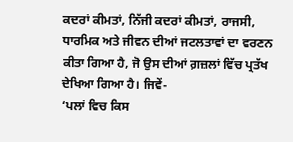ਕਦਰਾਂ ਕੀਮਤਾਂ, ਨਿੱਜੀ ਕਦਰਾਂ ਕੀਮਤਾਂ, ਰਾਜਸੀ, ਧਾਰਮਿਕ ਅਤੇ ਜੀਵਨ ਦੀਆਂ ਜਟਲਤਾਵਾਂ ਦਾ ਵਰਣਨ ਕੀਤਾ ਗਿਆ ਹੈ, ਜੋ ਉਸ ਦੀਆਂ ਗ਼ਜ਼ਲਾਂ ਵਿੱਚ ਪ੍ਰਤੱਖ ਦੇਖਿਆ ਗਿਆ ਹੈ। ਜਿਵੇਂ-
‘ਪਲਾਂ ਵਿਚ ਕਿਸ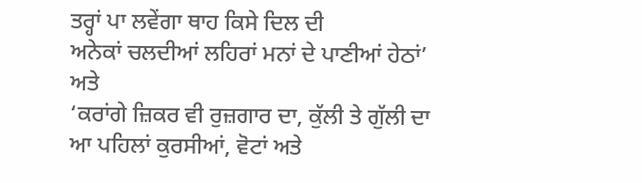ਤਰ੍ਹਾਂ ਪਾ ਲਵੇਂਗਾ ਥਾਹ ਕਿਸੇ ਦਿਲ ਦੀ
ਅਨੇਕਾਂ ਚਲਦੀਆਂ ਲਹਿਰਾਂ ਮਨਾਂ ਦੇ ਪਾਣੀਆਂ ਹੇਠਾਂ’
ਅਤੇ
‘ਕਰਾਂਗੇ ਜ਼ਿਕਰ ਵੀ ਰੁਜ਼ਗਾਰ ਦਾ, ਕੁੱਲੀ ਤੇ ਗੁੱਲੀ ਦਾ
ਆ ਪਹਿਲਾਂ ਕੁਰਸੀਆਂ, ਵੋਟਾਂ ਅਤੇ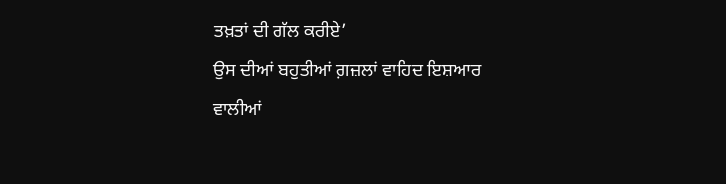ਤਖ਼ਤਾਂ ਦੀ ਗੱਲ ਕਰੀਏ’
ਉਸ ਦੀਆਂ ਬਹੁਤੀਆਂ ਗ਼ਜ਼ਲਾਂ ਵਾਹਿਦ ਇਸ਼ਆਰ ਵਾਲੀਆਂ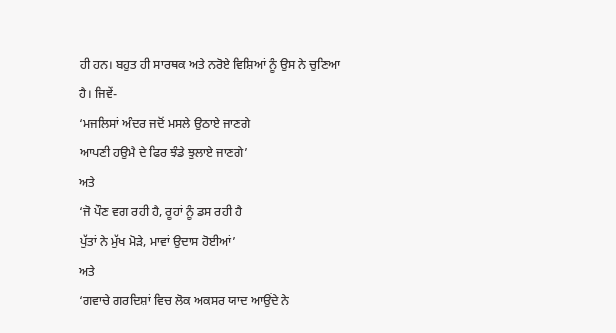ਹੀ ਹਨ। ਬਹੁਤ ਹੀ ਸਾਰਥਕ ਅਤੇ ਨਰੋਏ ਵਿਸ਼ਿਆਂ ਨੂੰ ਉਸ ਨੇ ਚੁਣਿਆ ਹੈ। ਜਿਵੇਂ-
‘ਮਜਲਿਸਾਂ ਅੰਦਰ ਜਦੋਂ ਮਸਲੇ ਉਠਾਏ ਜਾਣਗੇ
ਆਪਣੀ ਹਉਮੈ ਦੇ ਫਿਰ ਝੰਡੇ ਝੁਲਾਏ ਜਾਣਗੇ’
ਅਤੇ
‘ਜੋ ਪੌਣ ਵਗ ਰਹੀ ਹੈ, ਰੂਹਾਂ ਨੂੰ ਡਸ ਰਹੀ ਹੈ
ਪੁੱਤਾਂ ਨੇ ਮੁੱਖ ਮੋੜੇ, ਮਾਵਾਂ ਉਦਾਸ ਹੋਈਆਂ’
ਅਤੇ
‘ਗਵਾਚੇ ਗਰਦਿਸ਼ਾਂ ਵਿਚ ਲੋਕ ਅਕਸਰ ਯਾਦ ਆਉਂਦੇ ਨੇ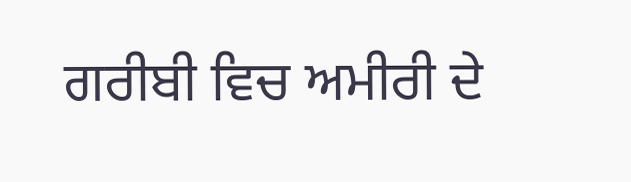ਗਰੀਬੀ ਵਿਚ ਅਮੀਰੀ ਦੇ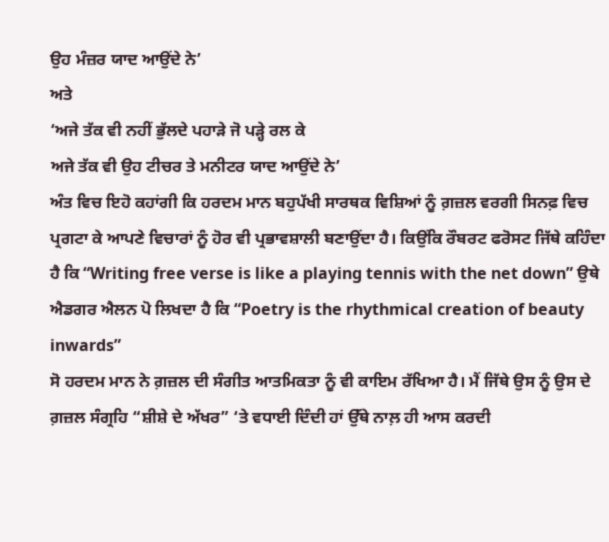ਉਹ ਮੰਜ਼ਰ ਯਾਦ ਆਉਂਦੇ ਨੇ’
ਅਤੇ
‘ਅਜੇ ਤੱਕ ਵੀ ਨਹੀਂ ਭੁੱਲਦੇ ਪਹਾੜੇ ਜੋ ਪੜ੍ਹੇ ਰਲ ਕੇ
ਅਜੇ ਤੱਕ ਵੀ ਉਹ ਟੀਚਰ ਤੇ ਮਨੀਟਰ ਯਾਦ ਆਉਂਦੇ ਨੇ’
ਅੰਤ ਵਿਚ ਇਹੋ ਕਹਾਂਗੀ ਕਿ ਹਰਦਮ ਮਾਨ ਬਹੁਪੱਖੀ ਸਾਰਥਕ ਵਿਸ਼ਿਆਂ ਨੂੰ ਗ਼ਜ਼ਲ ਵਰਗੀ ਸਿਨਫ਼ ਵਿਚ ਪ੍ਰਗਟਾ ਕੇ ਆਪਣੇ ਵਿਚਾਰਾਂ ਨੂੰ ਹੋਰ ਵੀ ਪ੍ਰਭਾਵਸ਼ਾਲੀ ਬਣਾਉਂਦਾ ਹੈ। ਕਿਉਂਕਿ ਰੌਬਰਟ ਫਰੋਸਟ ਜਿੱਥੇ ਕਹਿੰਦਾ ਹੈ ਕਿ “Writing free verse is like a playing tennis with the net down” ਉਥੇ ਐਡਗਰ ਐਲਨ ਪੋ ਲਿਖਦਾ ਹੈ ਕਿ “Poetry is the rhythmical creation of beauty inwards”
ਸੋ ਹਰਦਮ ਮਾਨ ਨੇ ਗ਼ਜ਼ਲ ਦੀ ਸੰਗੀਤ ਆਤਮਿਕਤਾ ਨੂੰ ਵੀ ਕਾਇਮ ਰੱਖਿਆ ਹੈ। ਮੈਂ ਜਿੱਥੇ ਉਸ ਨੂੰ ਉਸ ਦੇ ਗ਼ਜ਼ਲ ਸੰਗ੍ਰਹਿ “ਸ਼ੀਸ਼ੇ ਦੇ ਅੱਖਰ” ‘ਤੇ ਵਧਾਈ ਦਿੰਦੀ ਹਾਂ ਉੱਥੇ ਨਾਲ਼ ਹੀ ਆਸ ਕਰਦੀ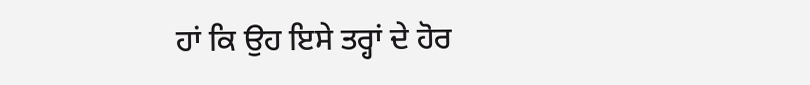ਹਾਂ ਕਿ ਉਹ ਇਸੇ ਤਰ੍ਹਾਂ ਦੇ ਹੋਰ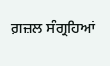ਗ਼ਜ਼ਲ ਸੰਗ੍ਰਹਿਆਂ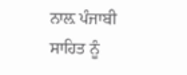ਨਾਲ਼ ਪੰਜਾਬੀ ਸਾਹਿਤ ਨੂੰ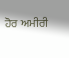ਹੋਰ ਅਮੀਰੀ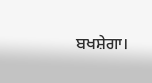ਬਖਸ਼ੇਗਾ।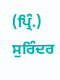(ਪ੍ਰਿੰ.) ਸੁਰਿੰਦਰ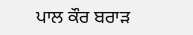ਪਾਲ ਕੌਰ ਬਰਾੜ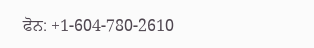ਫੋਨ: +1-604-780-2610